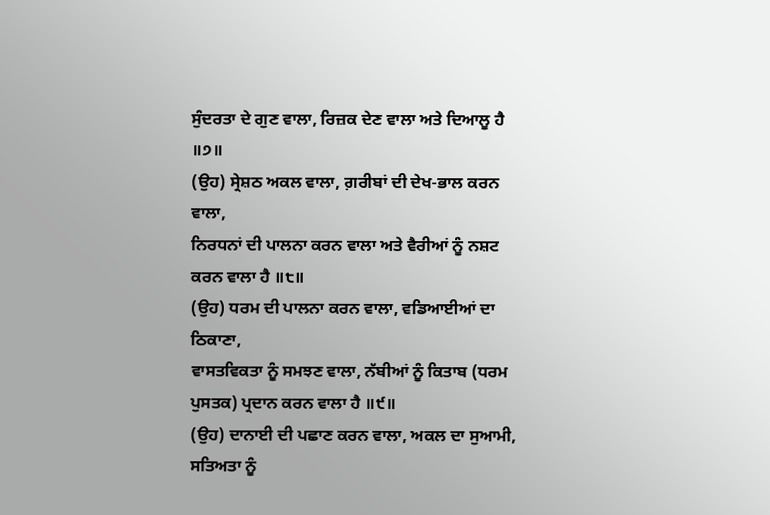ਸੁੰਦਰਤਾ ਦੇ ਗੁਣ ਵਾਲਾ, ਰਿਜ਼ਕ ਦੇਣ ਵਾਲਾ ਅਤੇ ਦਿਆਲੂ ਹੈ ॥੭॥
(ਉਹ) ਸ੍ਰੇਸ਼ਠ ਅਕਲ ਵਾਲਾ, ਗ਼ਰੀਬਾਂ ਦੀ ਦੇਖ-ਭਾਲ ਕਰਨ ਵਾਲਾ,
ਨਿਰਧਨਾਂ ਦੀ ਪਾਲਨਾ ਕਰਨ ਵਾਲਾ ਅਤੇ ਵੈਰੀਆਂ ਨੂੰ ਨਸ਼ਟ ਕਰਨ ਵਾਲਾ ਹੈ ॥੮॥
(ਉਹ) ਧਰਮ ਦੀ ਪਾਲਨਾ ਕਰਨ ਵਾਲਾ, ਵਡਿਆਈਆਂ ਦਾ ਠਿਕਾਣਾ,
ਵਾਸਤਵਿਕਤਾ ਨੂੰ ਸਮਝਣ ਵਾਲਾ, ਨੱਬੀਆਂ ਨੂੰ ਕਿਤਾਬ (ਧਰਮ ਪੁਸਤਕ) ਪ੍ਰਦਾਨ ਕਰਨ ਵਾਲਾ ਹੈ ॥੯॥
(ਉਹ) ਦਾਨਾਈ ਦੀ ਪਛਾਣ ਕਰਨ ਵਾਲਾ, ਅਕਲ ਦਾ ਸੁਆਮੀ,
ਸਤਿਅਤਾ ਨੂੰ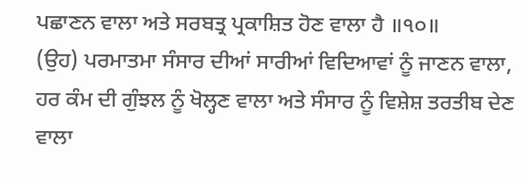ਪਛਾਣਨ ਵਾਲਾ ਅਤੇ ਸਰਬਤ੍ਰ ਪ੍ਰਕਾਸ਼ਿਤ ਹੋਣ ਵਾਲਾ ਹੈ ॥੧੦॥
(ਉਹ) ਪਰਮਾਤਮਾ ਸੰਸਾਰ ਦੀਆਂ ਸਾਰੀਆਂ ਵਿਦਿਆਵਾਂ ਨੂੰ ਜਾਣਨ ਵਾਲਾ,
ਹਰ ਕੰਮ ਦੀ ਗੁੰਝਲ ਨੂੰ ਖੋਲ੍ਹਣ ਵਾਲਾ ਅਤੇ ਸੰਸਾਰ ਨੂੰ ਵਿਸ਼ੇਸ਼ ਤਰਤੀਬ ਦੇਣ ਵਾਲਾ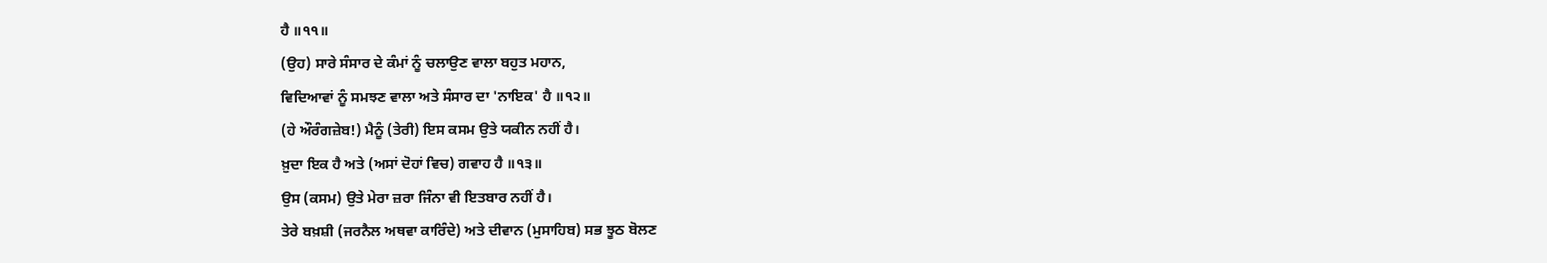ਹੈ ॥੧੧॥
(ਉਹ) ਸਾਰੇ ਸੰਸਾਰ ਦੇ ਕੰਮਾਂ ਨੂੰ ਚਲਾਉਣ ਵਾਲਾ ਬਹੁਤ ਮਹਾਨ,
ਵਿਦਿਆਵਾਂ ਨੂੰ ਸਮਝਣ ਵਾਲਾ ਅਤੇ ਸੰਸਾਰ ਦਾ 'ਨਾਇਕ' ਹੈ ॥੧੨॥
(ਹੇ ਔਰੰਗਜ਼ੇਬ!) ਮੈਨੂੰ (ਤੇਰੀ) ਇਸ ਕਸਮ ਉਤੇ ਯਕੀਨ ਨਹੀਂ ਹੈ।
ਖ਼ੁਦਾ ਇਕ ਹੈ ਅਤੇ (ਅਸਾਂ ਦੋਹਾਂ ਵਿਚ) ਗਵਾਹ ਹੈ ॥੧੩॥
ਉਸ (ਕਸਮ) ਉਤੇ ਮੇਰਾ ਜ਼ਰਾ ਜਿੰਨਾ ਵੀ ਇਤਬਾਰ ਨਹੀਂ ਹੈ।
ਤੇਰੇ ਬਖ਼ਸ਼ੀ (ਜਰਨੈਲ ਅਥਵਾ ਕਾਰਿੰਦੇ) ਅਤੇ ਦੀਵਾਨ (ਮੁਸਾਹਿਬ) ਸਭ ਝੂਠ ਬੋਲਣ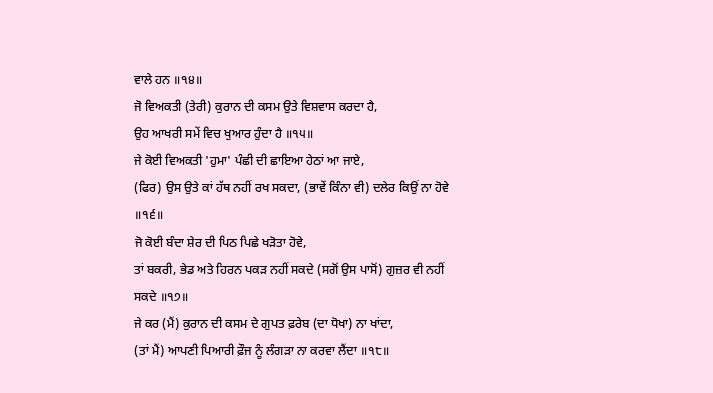ਵਾਲੇ ਹਨ ॥੧੪॥
ਜੋ ਵਿਅਕਤੀ (ਤੇਰੀ) ਕੁਰਾਨ ਦੀ ਕਸਮ ਉਤੇ ਵਿਸ਼ਵਾਸ ਕਰਦਾ ਹੈ,
ਉਹ ਆਖਰੀ ਸਮੇਂ ਵਿਚ ਖੁਆਰ ਹੁੰਦਾ ਹੈ ॥੧੫॥
ਜੇ ਕੋਈ ਵਿਅਕਤੀ 'ਹੁਮਾ' ਪੰਛੀ ਦੀ ਛਾਇਆ ਹੇਠਾਂ ਆ ਜਾਏ,
(ਫਿਰ) ਉਸ ਉਤੇ ਕਾਂ ਹੱਥ ਨਹੀਂ ਰਖ ਸਕਦਾ, (ਭਾਵੇਂ ਕਿੰਨਾ ਵੀ) ਦਲੇਰ ਕਿਉਂ ਨਾ ਹੋਵੇ ॥੧੬॥
ਜੋ ਕੋਈ ਬੰਦਾ ਸ਼ੇਰ ਦੀ ਪਿਠ ਪਿਛੇ ਖੜੋਤਾ ਹੋਵੇ,
ਤਾਂ ਬਕਰੀ, ਭੇਡ ਅਤੇ ਹਿਰਨ ਪਕੜ ਨਹੀਂ ਸਕਦੇ (ਸਗੋਂ ਉਸ ਪਾਸੋਂ) ਗੁਜ਼ਰ ਵੀ ਨਹੀਂ ਸਕਦੇ ॥੧੭॥
ਜੇ ਕਰ (ਮੈਂ) ਕੁਰਾਨ ਦੀ ਕਸਮ ਦੇ ਗੁਪਤ ਫ਼ਰੇਬ (ਦਾ ਧੋਖਾ) ਨਾ ਖਾਂਦਾ,
(ਤਾਂ ਮੈਂ) ਆਪਣੀ ਪਿਆਰੀ ਫ਼ੌਜ ਨੂੰ ਲੰਗੜਾ ਨਾ ਕਰਵਾ ਲੈਂਦਾ ॥੧੮॥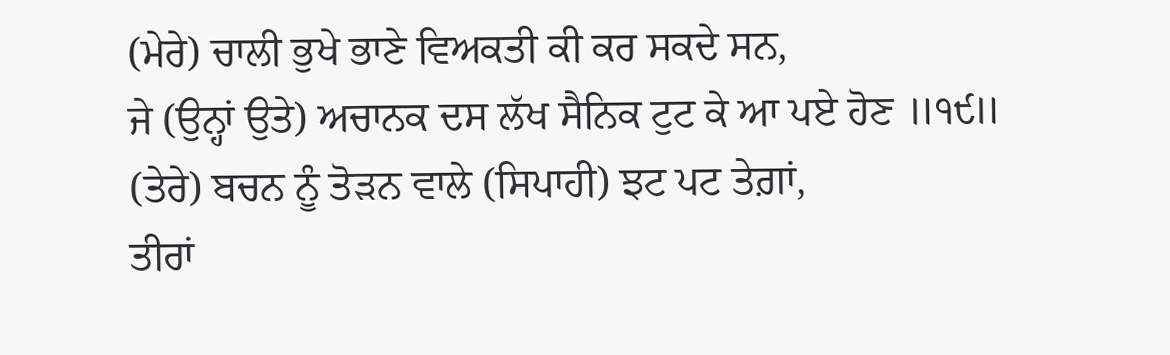(ਮੇਰੇ) ਚਾਲੀ ਭੁਖੇ ਭਾਣੇ ਵਿਅਕਤੀ ਕੀ ਕਰ ਸਕਦੇ ਸਨ,
ਜੇ (ਉਨ੍ਹਾਂ ਉਤੇ) ਅਚਾਨਕ ਦਸ ਲੱਖ ਸੈਨਿਕ ਟੁਟ ਕੇ ਆ ਪਏ ਹੋਣ ॥੧੯॥
(ਤੇਰੇ) ਬਚਨ ਨੂੰ ਤੋੜਨ ਵਾਲੇ (ਸਿਪਾਹੀ) ਝਟ ਪਟ ਤੇਗ਼ਾਂ,
ਤੀਰਾਂ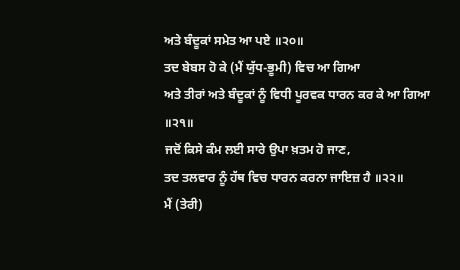ਅਤੇ ਬੰਦੂਕਾਂ ਸਮੇਤ ਆ ਪਏ ॥੨੦॥
ਤਦ ਬੇਬਸ ਹੋ ਕੇ (ਮੈਂ ਯੁੱਧ-ਭੂਮੀ) ਵਿਚ ਆ ਗਿਆ
ਅਤੇ ਤੀਰਾਂ ਅਤੇ ਬੰਦੂਕਾਂ ਨੂੰ ਵਿਧੀ ਪੂਰਵਕ ਧਾਰਨ ਕਰ ਕੇ ਆ ਗਿਆ ॥੨੧॥
ਜਦੋਂ ਕਿਸੇ ਕੰਮ ਲਈ ਸਾਰੇ ਉਪਾ ਖ਼ਤਮ ਹੋ ਜਾਣ,
ਤਦ ਤਲਵਾਰ ਨੂੰ ਹੱਥ ਵਿਚ ਧਾਰਨ ਕਰਨਾ ਜਾਇਜ਼ ਹੈ ॥੨੨॥
ਮੈਂ (ਤੇਰੀ)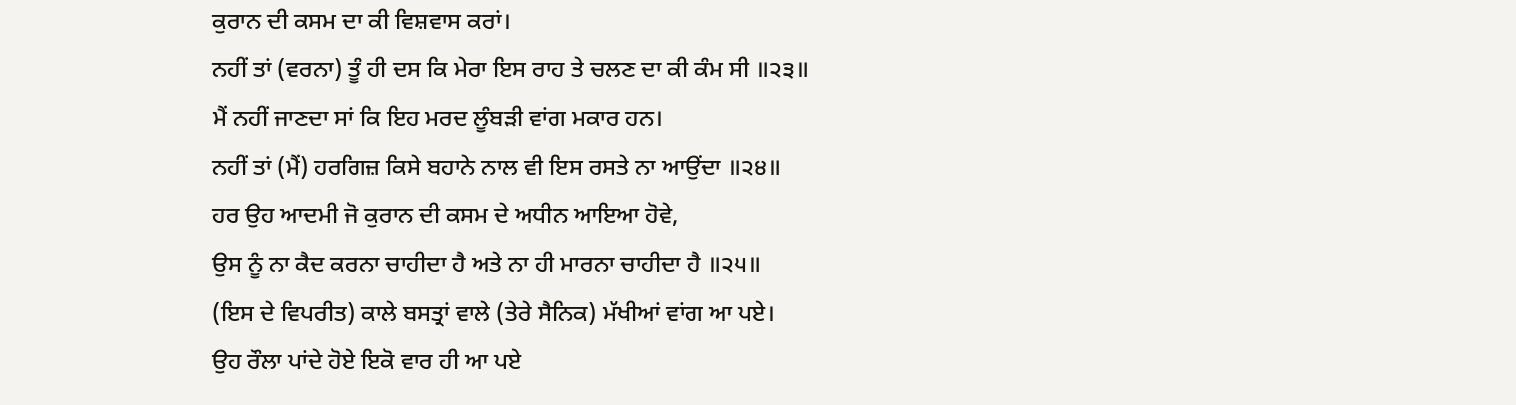ਕੁਰਾਨ ਦੀ ਕਸਮ ਦਾ ਕੀ ਵਿਸ਼ਵਾਸ ਕਰਾਂ।
ਨਹੀਂ ਤਾਂ (ਵਰਨਾ) ਤੂੰ ਹੀ ਦਸ ਕਿ ਮੇਰਾ ਇਸ ਰਾਹ ਤੇ ਚਲਣ ਦਾ ਕੀ ਕੰਮ ਸੀ ॥੨੩॥
ਮੈਂ ਨਹੀਂ ਜਾਣਦਾ ਸਾਂ ਕਿ ਇਹ ਮਰਦ ਲੂੰਬੜੀ ਵਾਂਗ ਮਕਾਰ ਹਨ।
ਨਹੀਂ ਤਾਂ (ਮੈਂ) ਹਰਗਿਜ਼ ਕਿਸੇ ਬਹਾਨੇ ਨਾਲ ਵੀ ਇਸ ਰਸਤੇ ਨਾ ਆਉਂਦਾ ॥੨੪॥
ਹਰ ਉਹ ਆਦਮੀ ਜੋ ਕੁਰਾਨ ਦੀ ਕਸਮ ਦੇ ਅਧੀਨ ਆਇਆ ਹੋਵੇ,
ਉਸ ਨੂੰ ਨਾ ਕੈਦ ਕਰਨਾ ਚਾਹੀਦਾ ਹੈ ਅਤੇ ਨਾ ਹੀ ਮਾਰਨਾ ਚਾਹੀਦਾ ਹੈ ॥੨੫॥
(ਇਸ ਦੇ ਵਿਪਰੀਤ) ਕਾਲੇ ਬਸਤ੍ਰਾਂ ਵਾਲੇ (ਤੇਰੇ ਸੈਨਿਕ) ਮੱਖੀਆਂ ਵਾਂਗ ਆ ਪਏ।
ਉਹ ਰੌਲਾ ਪਾਂਦੇ ਹੋਏ ਇਕੋ ਵਾਰ ਹੀ ਆ ਪਏ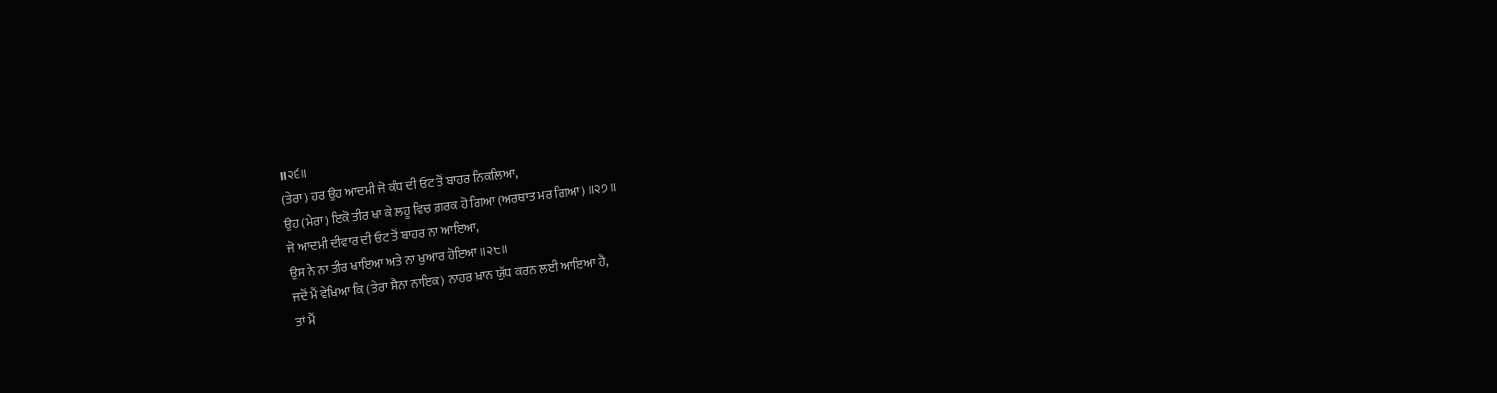॥੨੬॥
(ਤੇਰਾ) ਹਰ ਉਹ ਆਦਮੀ ਜੋ ਕੰਧ ਦੀ ਓਟ ਤੋਂ ਬਾਹਰ ਨਿਕਲਿਆ,
ਉਹ (ਮੇਰਾ) ਇਕੋ ਤੀਰ ਖਾ ਕੇ ਲਹੂ ਵਿਚ ਗ਼ਰਕ ਹੋ ਗਿਆ (ਅਰਥਾਤ ਮਰ ਗਿਆ) ॥੨੭॥
ਜੋ ਆਦਮੀ ਦੀਵਾਰ ਦੀ ਓਟ ਤੋਂ ਬਾਹਰ ਨਾ ਆਇਆ,
ਉਸ ਨੇ ਨਾ ਤੀਰ ਖਾਇਆ ਅਤੇ ਨਾ ਖੁਆਰ ਹੋਇਆ ॥੨੮॥
ਜਦੋਂ ਮੈਂ ਵੇਖਿਆ ਕਿ (ਤੇਰਾ ਸੈਨਾ ਨਾਇਕ) ਨਾਹਰ ਖ਼ਾਨ ਯੁੱਧ ਕਰਨ ਲਈ ਆਇਆ ਹੈ,
ਤਾਂ ਮੈਂ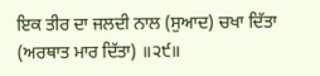ਇਕ ਤੀਰ ਦਾ ਜਲਦੀ ਨਾਲ (ਸੁਆਦ) ਚਖਾ ਦਿੱਤਾ (ਅਰਥਾਤ ਮਾਰ ਦਿੱਤਾ) ॥੨੯॥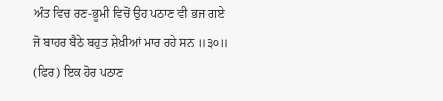ਅੰਤ ਵਿਚ ਰਣ-ਭੂਮੀ ਵਿਚੋਂ ਉਹ ਪਠਾਣ ਵੀ ਭਜ ਗਏ
ਜੋ ਬਾਹਰ ਬੈਠੇ ਬਹੁਤ ਸ਼ੇਖ਼ੀਆਂ ਮਾਰ ਰਹੇ ਸਨ ॥੩੦॥
(ਫਿਰ) ਇਕ ਹੋਰ ਪਠਾਣ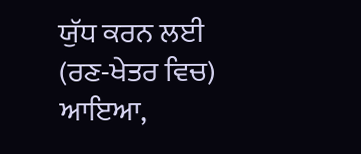ਯੁੱਧ ਕਰਨ ਲਈ (ਰਣ-ਖੇਤਰ ਵਿਚ) ਆਇਆ,